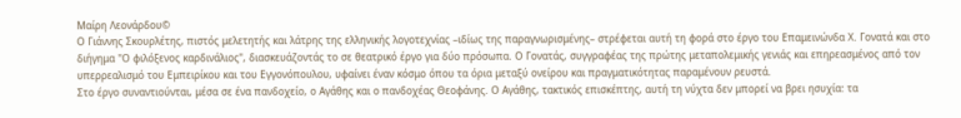Μαίρη Λεονάρδου©
Ο Γιάννης Σκουρλέτης, πιστός μελετητής και λάτρης της ελληνικής λογοτεχνίας –ιδίως της παραγνωρισμένης– στρέφεται αυτή τη φορά στο έργο του Επαμεινώνδα Χ. Γονατά και στο διήγημα "Ο φιλόξενος καρδινάλιος", διασκευάζοντάς το σε θεατρικό έργο για δύο πρόσωπα. Ο Γονατάς, συγγραφέας της πρώτης μεταπολεμικής γενιάς και επηρεασμένος από τον υπερρεαλισμό του Εμπειρίκου και του Εγγονόπουλου, υφαίνει έναν κόσμο όπου τα όρια μεταξύ ονείρου και πραγματικότητας παραμένουν ρευστά.
Στο έργο συναντιούνται, μέσα σε ένα πανδοχείο, ο Αγάθης και ο πανδοχέας Θεοφάνης. Ο Αγάθης, τακτικός επισκέπτης, αυτή τη νύχτα δεν μπορεί να βρει ησυχία: τα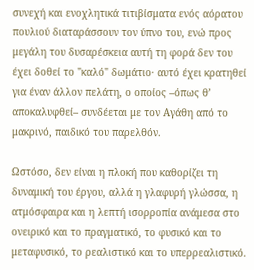συνεχή και ενοχλητικά τιτιβίσματα ενός αόρατου πουλιού διαταράσσουν τον ύπνο του, ενώ προς μεγάλη του δυσαρέσκεια αυτή τη φορά δεν του έχει δοθεί το "καλό" δωμάτιο· αυτό έχει κρατηθεί για έναν άλλον πελάτη, ο οποίος –όπως θ’ αποκαλυφθεί– συνδέεται με τον Αγάθη από το μακρινό, παιδικό του παρελθόν.

Ωστόσο, δεν είναι η πλοκή που καθορίζει τη δυναμική του έργου, αλλά η γλαφυρή γλώσσα, η ατμόσφαιρα και η λεπτή ισορροπία ανάμεσα στο ονειρικό και το πραγματικό, το φυσικό και το μεταφυσικό, το ρεαλιστικό και το υπερρεαλιστικό.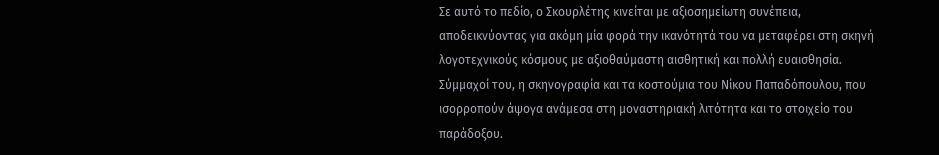Σε αυτό το πεδίο, ο Σκουρλέτης κινείται με αξιοσημείωτη συνέπεια, αποδεικνύοντας για ακόμη μία φορά την ικανότητά του να μεταφέρει στη σκηνή λογοτεχνικούς κόσμους με αξιοθαύμαστη αισθητική και πολλή ευαισθησία. Σύμμαχοί του, η σκηνογραφία και τα κοστούμια του Νίκου Παπαδόπουλου, που ισορροπούν άψογα ανάμεσα στη μοναστηριακή λιτότητα και το στοιχείο του παράδοξου.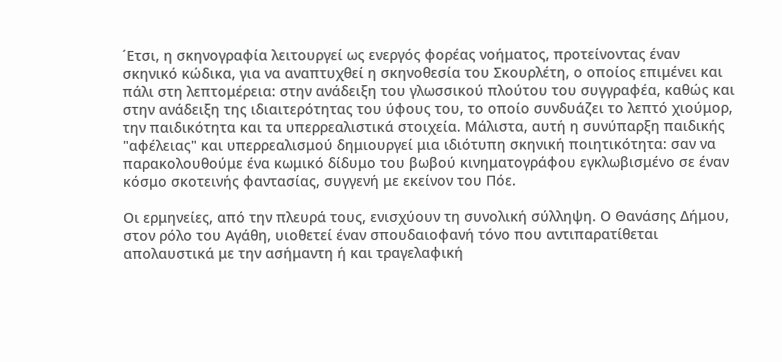΄Ετσι, η σκηνογραφία λειτουργεί ως ενεργός φορέας νοήματος, προτείνοντας έναν σκηνικό κώδικα, για να αναπτυχθεί η σκηνοθεσία του Σκουρλέτη, ο οποίος επιμένει και πάλι στη λεπτομέρεια: στην ανάδειξη του γλωσσικού πλούτου του συγγραφέα, καθώς και στην ανάδειξη της ιδιαιτερότητας του ύφους του, το οποίο συνδυάζει το λεπτό χιούμορ, την παιδικότητα και τα υπερρεαλιστικά στοιχεία. Μάλιστα, αυτή η συνύπαρξη παιδικής "αφέλειας" και υπερρεαλισμού δημιουργεί μια ιδιότυπη σκηνική ποιητικότητα: σαν να παρακολουθούμε ένα κωμικό δίδυμο του βωβού κινηματογράφου εγκλωβισμένο σε έναν κόσμο σκοτεινής φαντασίας, συγγενή με εκείνον του Πόε.

Οι ερμηνείες, από την πλευρά τους, ενισχύουν τη συνολική σύλληψη. Ο Θανάσης Δήμου, στον ρόλο του Αγάθη, υιοθετεί έναν σπουδαιοφανή τόνο που αντιπαρατίθεται απολαυστικά με την ασήμαντη ή και τραγελαφική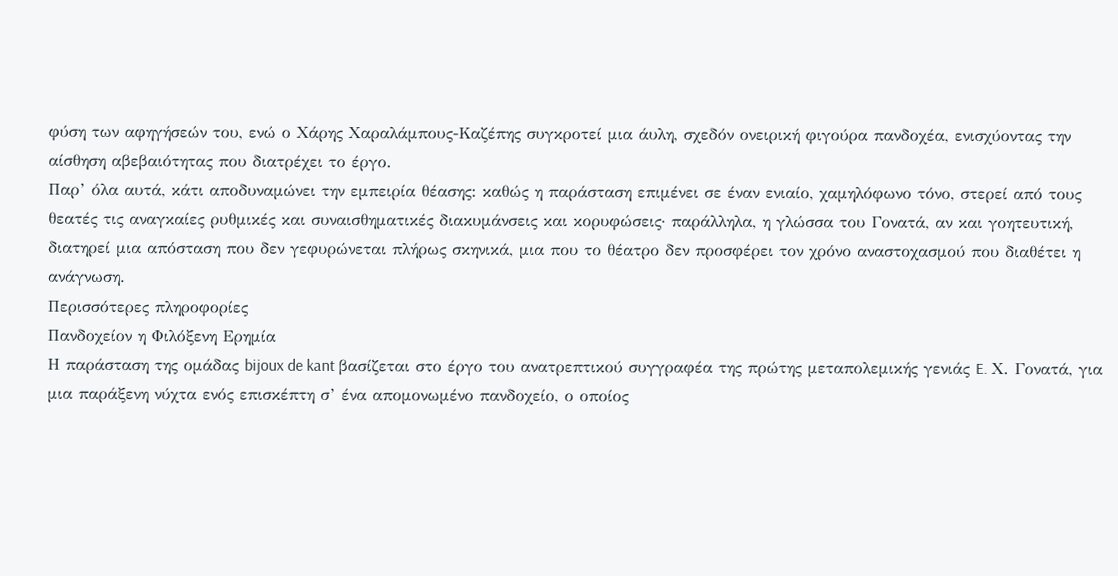φύση των αφηγήσεών του, ενώ ο Χάρης Χαραλάμπους-Καζέπης συγκροτεί μια άυλη, σχεδόν ονειρική φιγούρα πανδοχέα, ενισχύοντας την αίσθηση αβεβαιότητας που διατρέχει το έργο.
Παρ’ όλα αυτά, κάτι αποδυναμώνει την εμπειρία θέασης: καθώς η παράσταση επιμένει σε έναν ενιαίο, χαμηλόφωνο τόνο, στερεί από τους θεατές τις αναγκαίες ρυθμικές και συναισθηματικές διακυμάνσεις και κορυφώσεις· παράλληλα, η γλώσσα του Γονατά, αν και γοητευτική, διατηρεί μια απόσταση που δεν γεφυρώνεται πλήρως σκηνικά, μια που το θέατρο δεν προσφέρει τον χρόνο αναστοχασμού που διαθέτει η ανάγνωση.
Περισσότερες πληροφορίες
Πανδοχείον η Φιλόξενη Ερημία
Η παράσταση της ομάδας bijoux de kant βασίζεται στο έργο του ανατρεπτικού συγγραφέα της πρώτης μεταπολεμικής γενιάς E. Χ. Γονατά, για μια παράξενη νύχτα ενός επισκέπτη σ’ ένα απομονωμένο πανδοχείο, ο οποίος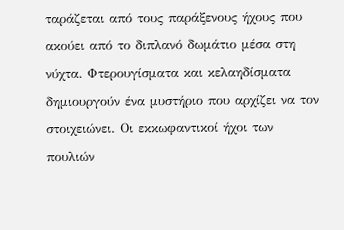ταράζεται από τους παράξενους ήχους που ακούει από το διπλανό δωμάτιο μέσα στη νύχτα. Φτερουγίσματα και κελαηδίσματα δημιουργούν ένα μυστήριο που αρχίζει να τον στοιχειώνει. Οι εκκωφαντικοί ήχοι των πουλιών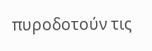πυροδοτούν τις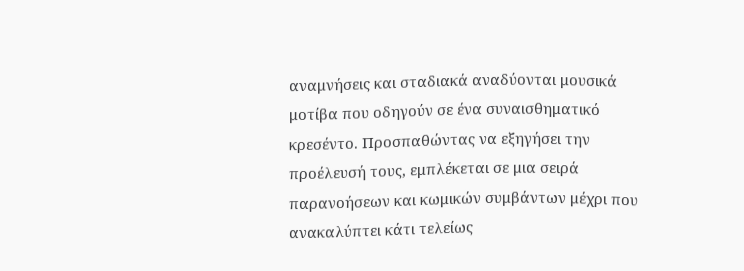αναμνήσεις και σταδιακά αναδύονται μουσικά μοτίβα που οδηγούν σε ένα συναισθηματικό κρεσέντο. Προσπαθώντας να εξηγήσει την προέλευσή τους, εμπλέκεται σε μια σειρά παρανοήσεων και κωμικών συμβάντων μέχρι που ανακαλύπτει κάτι τελείως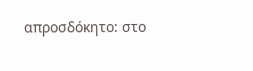απροσδόκητο: στο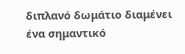διπλανό δωμάτιο διαμένει ένα σημαντικό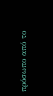πρόσωπο από το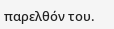παρελθόν του.